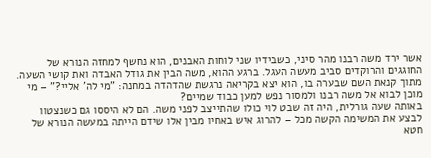אשר ירד משה רבנו מהר סיני, כשבידיו שני לוחות האבנים, הוא נחשף למחזה הנורא של החוגגים והרוקדים סביב מעשה העגל. ברגע ההוא, משה הבין את גודל האבדה ואת קושי השעה. מתוך קנאת השם שבערה בו, הוא יצא בקריאה נרגשת שהדהדה במחנה: "מי לה' אליי?" – מי מוכן לבוא אל משה רבנו ולמסור נפש למען כבוד שמיים?
באותה שעה גורלית, היה זה שבט לוי כולו שהתייצב לפני משה. הם לא היססו גם כשנצטוו לבצע את המשימה הקשה מכל – להרוג איש באחיו מבין אלו שידם הייתה במעשה הנורא של חטא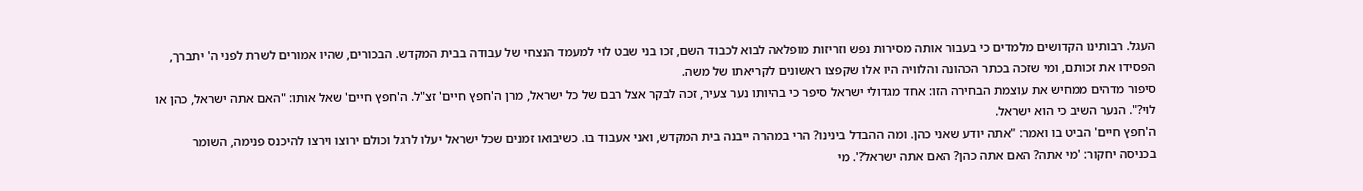העגל. רבותינו הקדושים מלמדים כי בעבור אותה מסירות נפש וזריזות מופלאה לבוא לכבוד השם, זכו בני שבט לוי למעמד הנצחי של עבודה בבית המקדש. הבכורים, שהיו אמורים לשרת לפני ה' יתברך, הפסידו את זכותם, ומי שזכה בכתר הכהונה והלוויה היו אלו שקפצו ראשונים לקריאתו של משה.
סיפור מדהים ממחיש את עוצמת הבחירה הזו: אחד מגדולי ישראל סיפר כי בהיותו נער צעיר, זכה לבקר אצל רבם של כל ישראל, מרן ה'חפץ חיים' זצ"ל. ה'חפץ חיים' שאל אותו: "האם אתה ישראל, כהן או לוי?". הנער השיב כי הוא ישראל.
ה'חפץ חיים' הביט בו ואמר: "אתה יודע שאני כהן. ומה ההבדל בינינו? הרי במהרה ייבנה בית המקדש, ואני אעבוד בו. כשיבואו זמנים שכל ישראל יעלו לרגל וכולם ירוצו וירצו להיכנס פנימה, השומר בכניסה יחקור: 'מי אתה? האם אתה כהן? האם אתה ישראל?'. מי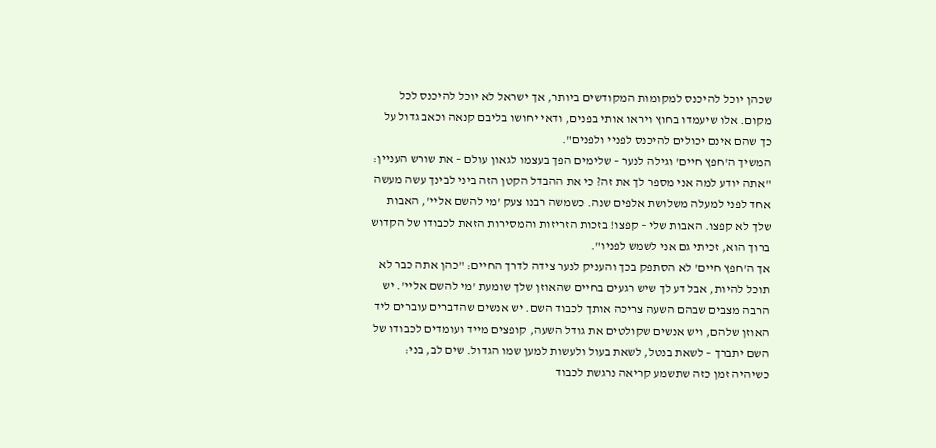שכהן יוכל להיכנס למקומות המקודשים ביותר, אך ישראל לא יוכל להיכנס לכל מקום. אלו שיעמדו בחוץ ויראו אותי בפנים, ודאי יחושו בליבם קנאה וכאב גדול על כך שהם אינם יכולים להיכנס לפניי ולפנים".
המשיך ה'חפץ חיים' וגילה לנער – שלימים הפך בעצמו לגאון עולם – את שורש העניין: "אתה יודע למה אני מספר לך את זה? כי את ההבדל הקטן הזה ביני לבינך עשה מעשה אחד לפני למעלה משלושת אלפים שנה. כשמשה רבנו צעק 'מי להשם אליי', האבות שלך לא קפצו. האבות שלי – קפצו! בזכות הזריזות והמסירות הזאת לכבודו של הקדוש ברוך הוא, זכיתי גם אני לשמש לפניו".
אך ה'חפץ חיים' לא הסתפק בכך והעניק לנער צידה לדרך החיים: "כהן אתה כבר לא תוכל להיות, אבל דע לך שיש רגעים בחיים שהאוזן שלך שומעת 'מי להשם אליי'. יש הרבה מצבים שבהם השעה צריכה אותך לכבוד השם. יש אנשים שהדברים עוברים ליד האוזן שלהם, ויש אנשים שקולטים את גודל השעה, קופצים מייד ועומדים לכבודו של השם יתברך – לשאת בנטל, לשאת בעול ולעשות למען שמו הגדול. שים לב, בני: כשיהיה זמן כזה שתשמע קריאה נרגשת לכבוד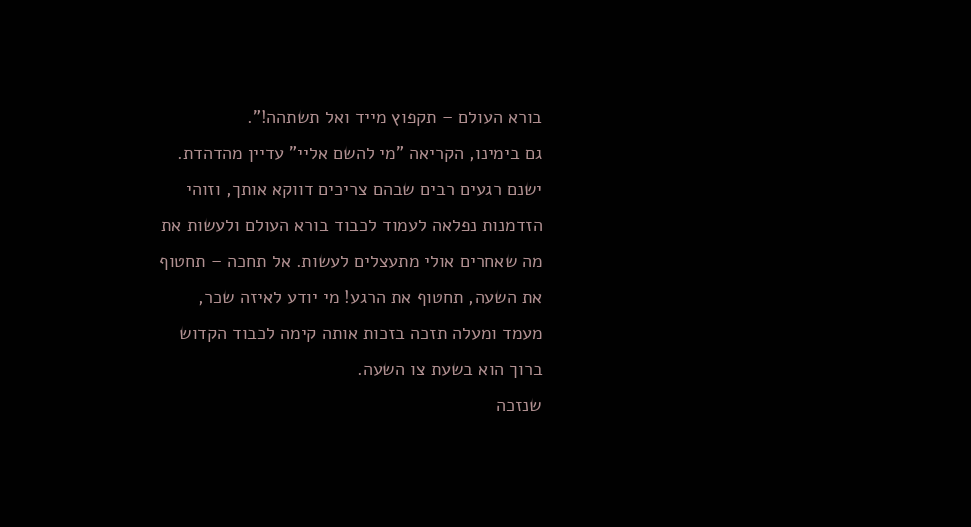בורא העולם – תקפוץ מייד ואל תשתהה!".
גם בימינו, הקריאה "מי להשם אליי" עדיין מהדהדת. ישנם רגעים רבים שבהם צריכים דווקא אותך, וזוהי הזדמנות נפלאה לעמוד לכבוד בורא העולם ולעשות את מה שאחרים אולי מתעצלים לעשות. אל תחכה – תחטוף את השעה, תחטוף את הרגע! מי יודע לאיזה שכר, מעמד ומעלה תזכה בזכות אותה קימה לכבוד הקדוש ברוך הוא בשעת צו השעה.
שנזכה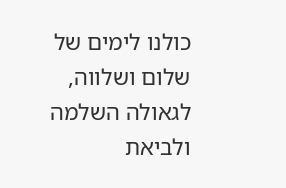כולנו לימים של שלום ושלווה, לגאולה השלמה ולביאת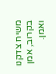משיח צדקנו בקרוב, אמן ואמן.